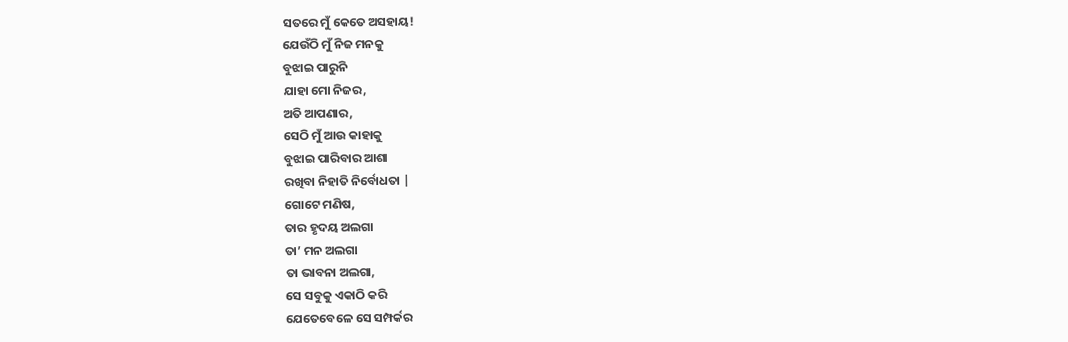ସତରେ ମୁଁ କେତେ ଅସହାୟ!
ଯେଉଁଠି ମୁଁ ନିଜ ମନକୁ
ବୁଝାଇ ପାରୁନି
ଯାହା ମୋ ନିଜର,
ଅତି ଆପଣାର,
ସେଠି ମୁଁ ଆଉ କାହାକୁ
ବୁଝାଇ ପାରିବାର ଆଶା
ରଖିବା ନିହାତି ନିର୍ବୋଧତା |
ଗୋଟେ ମଣିଷ,
ତାର ହୃଦୟ ଅଲଗା
ତା’ ମନ ଅଲଗା
ତା ଭାବନା ଅଲଗା,
ସେ ସବୁକୁ ଏକାଠି କରି
ଯେତେବେଳେ ସେ ସମ୍ପର୍କର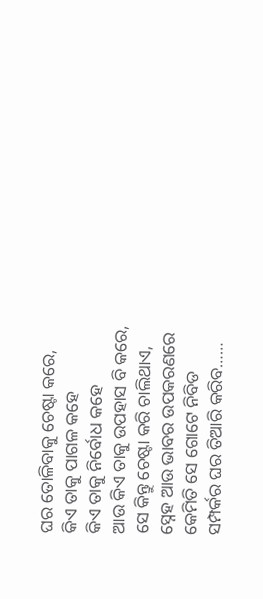ଘର ତୋଳିବାକୁ ଚେଷ୍ଟା କରେ,
କିଏ ତାକୁ ପାଗଳ କହେ
କିଏ ତାକୁ ନିର୍ବୋଧ କହେ
ଆଉ କିଏ ତାକୁ ଉପହାସ ବି କରେ,
ସେ କିନ୍ତୁ ଚେଷ୍ଟା କରି ଚାଲିଥାଏ,
ସ୍ନେହ ଆଉ ଭାବର ଉପକରଣରେ
କେମିତି ସେ ଗୋଟେ ନିବିଡ
ସମ୍ପର୍କର ଘର ତିଆରି କରିବ……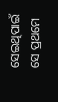ସେଇଥିପାଇଁ ସେ ପ୍ରଥମେ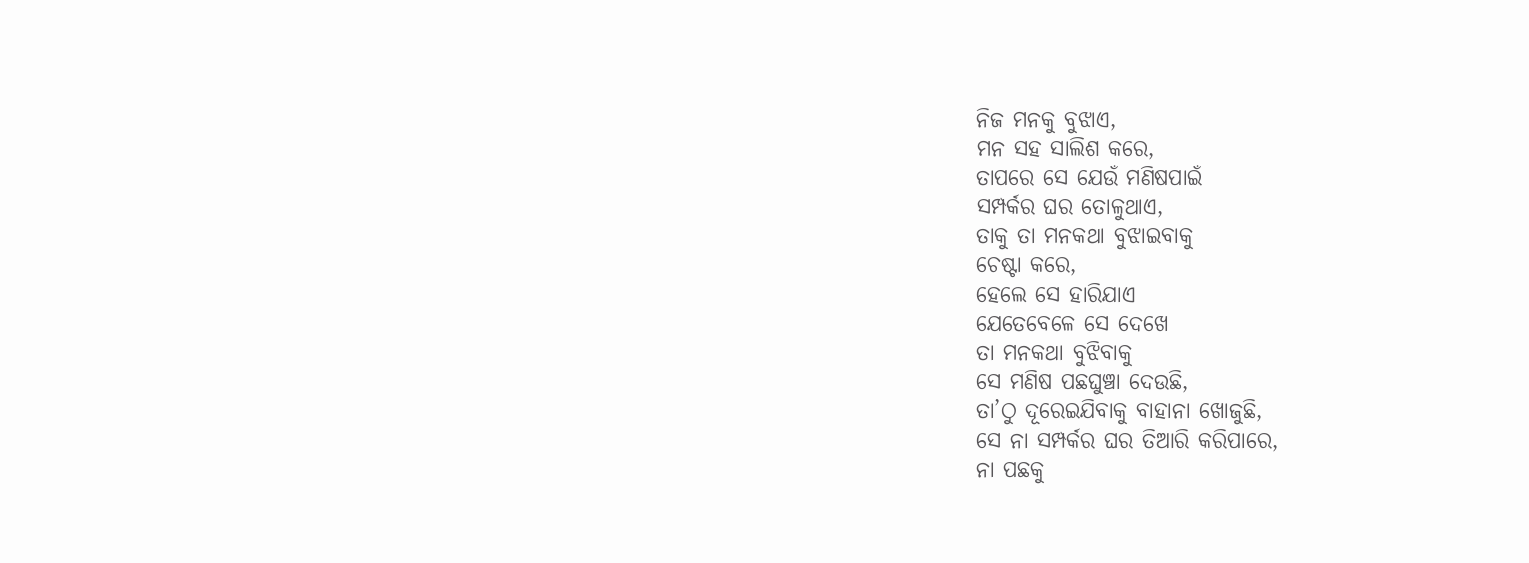ନିଜ ମନକୁ ବୁଝାଏ,
ମନ ସହ ସାଲିଶ କରେ,
ତାପରେ ସେ ଯେଉଁ ମଣିଷପାଇଁ
ସମ୍ପର୍କର ଘର ତୋଳୁଥାଏ,
ତାକୁ ତା ମନକଥା ବୁଝାଇବାକୁ
ଚେଷ୍ଟା କରେ,
ହେଲେ ସେ ହାରିଯାଏ
ଯେତେବେଳେ ସେ ଦେଖେ
ତା ମନକଥା ବୁଝିବାକୁ
ସେ ମଣିଷ ପଛଘୁଞ୍ଚା ଦେଉଛି,
ତା’ଠୁ ଦୂରେଇଯିବାକୁ ବାହାନା ଖୋଜୁଛି,
ସେ ନା ସମ୍ପର୍କର ଘର ତିଆରି କରିପାରେ,
ନା ପଛକୁ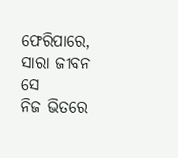ଫେରିପାରେ,
ସାରା ଜୀବନ ସେ
ନିଜ ଭିତରେ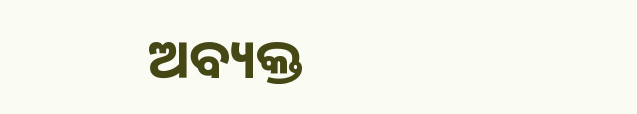ଅବ୍ୟକ୍ତ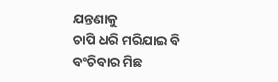ଯନ୍ତଣାକୁ
ଚାପି ଧରି ମରିଯାଇ ବି
ବଂଚିବାର ମିଛ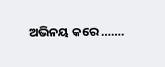ଅଭିନୟ କରେ …….